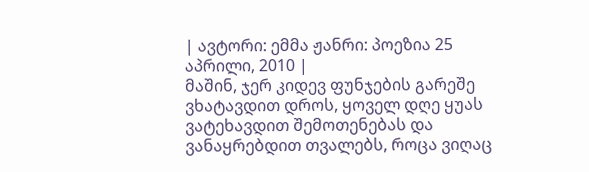| ავტორი: ემმა ჟანრი: პოეზია 25 აპრილი, 2010 |
მაშინ, ჯერ კიდევ ფუნჯების გარეშე ვხატავდით დროს, ყოველ დღე ყუას ვატეხავდით შემოთენებას და ვანაყრებდით თვალებს, როცა ვიღაც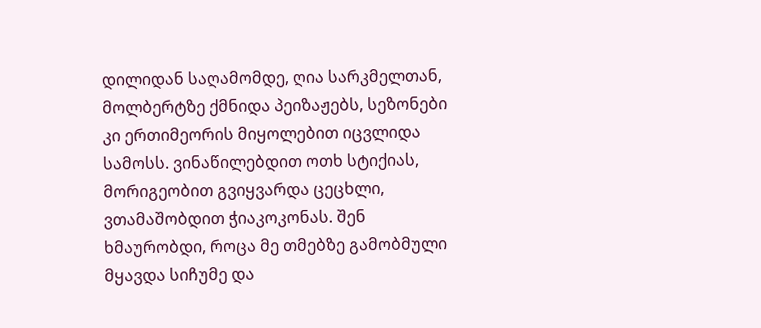დილიდან საღამომდე, ღია სარკმელთან, მოლბერტზე ქმნიდა პეიზაჟებს, სეზონები კი ერთიმეორის მიყოლებით იცვლიდა სამოსს. ვინაწილებდით ოთხ სტიქიას, მორიგეობით გვიყვარდა ცეცხლი, ვთამაშობდით ჭიაკოკონას. შენ ხმაურობდი, როცა მე თმებზე გამობმული მყავდა სიჩუმე და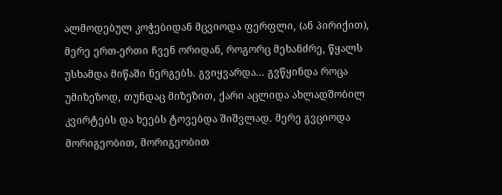ალმოდებულ კოჭებიდან მცვიოდა ფერფლი, (ან პირიქით), მერე ერთ-ერთი ჩვენ ორიდან, როგორც მეხანძრე, წყალს უსხამდა მიწაში ნერგებს. გვიყვარდა... გვწყინდა როცა უმიზეზოდ, თუნდაც მიზეზით, ქარი აცლიდა ახლადშობილ კვირტებს და ხეებს ტოვებდა შიშვლად. მერე გვციოდა მორიგეობით, მორიგეობით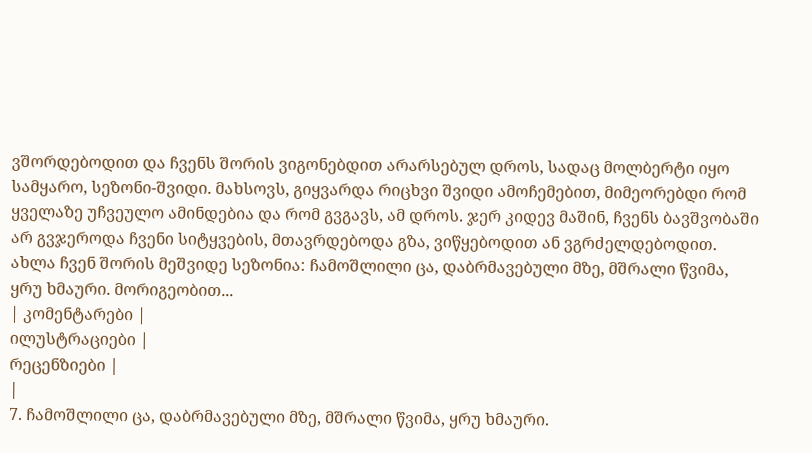ვშორდებოდით და ჩვენს შორის ვიგონებდით არარსებულ დროს, სადაც მოლბერტი იყო სამყარო, სეზონი-შვიდი. მახსოვს, გიყვარდა რიცხვი შვიდი ამოჩემებით, მიმეორებდი რომ ყველაზე უჩვეულო ამინდებია და რომ გვგავს, ამ დროს. ჯერ კიდევ მაშინ, ჩვენს ბავშვობაში არ გვჯეროდა ჩვენი სიტყვების, მთავრდებოდა გზა, ვიწყებოდით ან ვგრძელდებოდით.
ახლა ჩვენ შორის მეშვიდე სეზონია: ჩამოშლილი ცა, დაბრმავებული მზე, მშრალი წვიმა, ყრუ ხმაური. მორიგეობით...
| კომენტარები |
ილუსტრაციები |
რეცენზიები |
|
7. ჩამოშლილი ცა, დაბრმავებული მზე, მშრალი წვიმა, ყრუ ხმაური.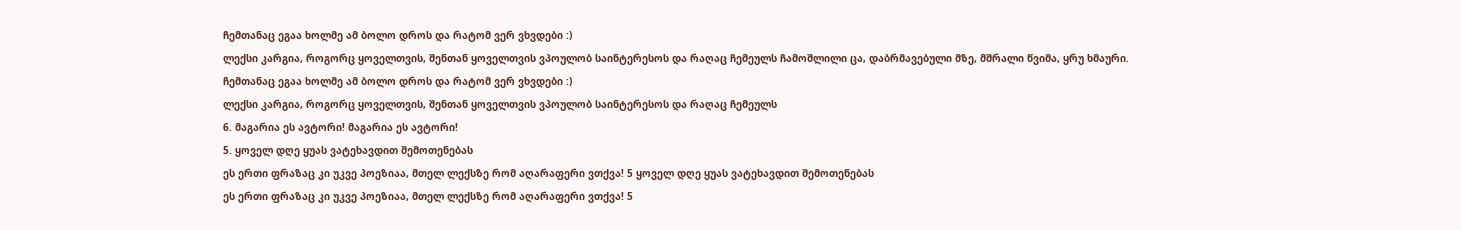ჩემთანაც ეგაა ხოლმე ამ ბოლო დროს და რატომ ვერ ვხვდები :)
ლექსი კარგია, როგორც ყოველთვის, შენთან ყოველთვის ვპოულობ საინტერესოს და რაღაც ჩემეულს ჩამოშლილი ცა, დაბრმავებული მზე, მშრალი წვიმა, ყრუ ხმაური.
ჩემთანაც ეგაა ხოლმე ამ ბოლო დროს და რატომ ვერ ვხვდები :)
ლექსი კარგია, როგორც ყოველთვის, შენთან ყოველთვის ვპოულობ საინტერესოს და რაღაც ჩემეულს
6. მაგარია ეს ავტორი! მაგარია ეს ავტორი!
5. ყოველ დღე ყუას ვატეხავდით შემოთენებას
ეს ერთი ფრაზაც კი უკვე პოეზიაა, მთელ ლექსზე რომ აღარაფერი ვთქვა! 5 ყოველ დღე ყუას ვატეხავდით შემოთენებას
ეს ერთი ფრაზაც კი უკვე პოეზიაა, მთელ ლექსზე რომ აღარაფერი ვთქვა! 5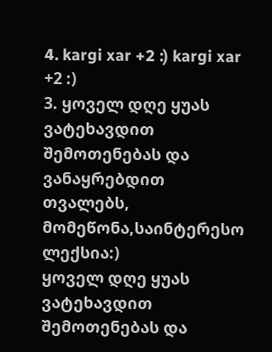4. kargi xar +2 :) kargi xar +2 :)
3. ყოველ დღე ყუას ვატეხავდით შემოთენებას და ვანაყრებდით თვალებს,
მომეწონა,საინტერესო ლექსია:)
ყოველ დღე ყუას ვატეხავდით შემოთენებას და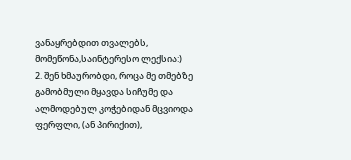ვანაყრებდით თვალებს,
მომეწონა,საინტერესო ლექსია:)
2. შენ ხმაურობდი, როცა მე თმებზე გამობმული მყავდა სიჩუმე და ალმოდებულ კოჭებიდან მცვიოდა ფერფლი, (ან პირიქით),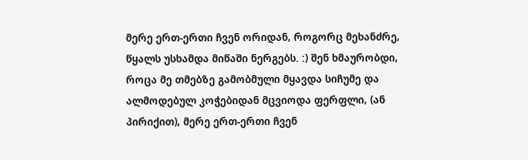მერე ერთ-ერთი ჩვენ ორიდან, როგორც მეხანძრე, წყალს უსხამდა მიწაში ნერგებს. :) შენ ხმაურობდი, როცა მე თმებზე გამობმული მყავდა სიჩუმე და ალმოდებულ კოჭებიდან მცვიოდა ფერფლი, (ან პირიქით), მერე ერთ-ერთი ჩვენ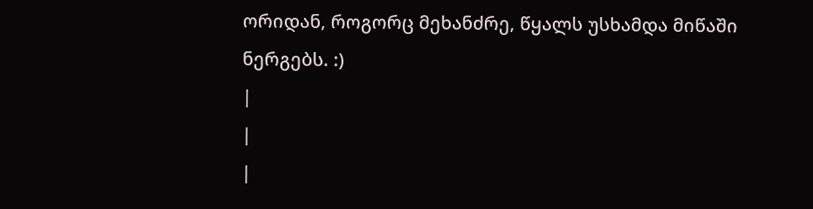ორიდან, როგორც მეხანძრე, წყალს უსხამდა მიწაში ნერგებს. :)
|
|
|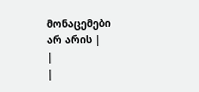მონაცემები არ არის |
|
|